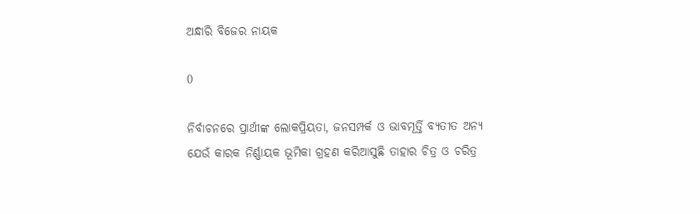ଅନ୍ଧାରି ବିଜେର ନାୟକ

0

ନିର୍ବାଚନରେ ପ୍ରାର୍ଥୀଙ୍କ ଲୋକପ୍ରିୟତା, ଜନସମ୍ପର୍କ ଓ ଭାବମୂର୍ତ୍ତି ବ୍ୟତୀତ ଅନ୍ୟ ଯେଉଁ କାରକ ନିର୍ଣ୍ଣାୟକ ଭୂମିକା ଗ୍ରହଣ କରିଆସୁଛି ତାହାର ଚିତ୍ର ଓ ଚରିତ୍ର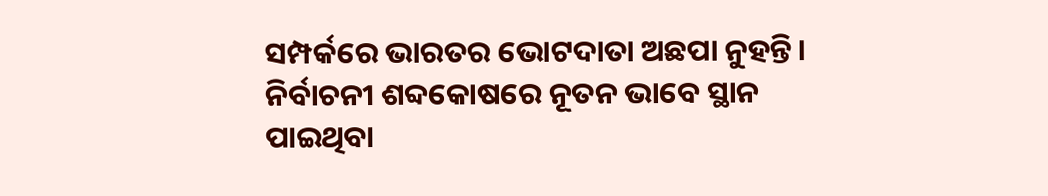ସମ୍ପର୍କରେ ଭାରତର ଭୋଟଦାତା ଅଛପା ନୁହନ୍ତି। ନିର୍ବାଚନୀ ଶବ୍ଦକୋଷରେ ନୂତନ ଭାବେ ସ୍ଥାନ ପାଇଥିବା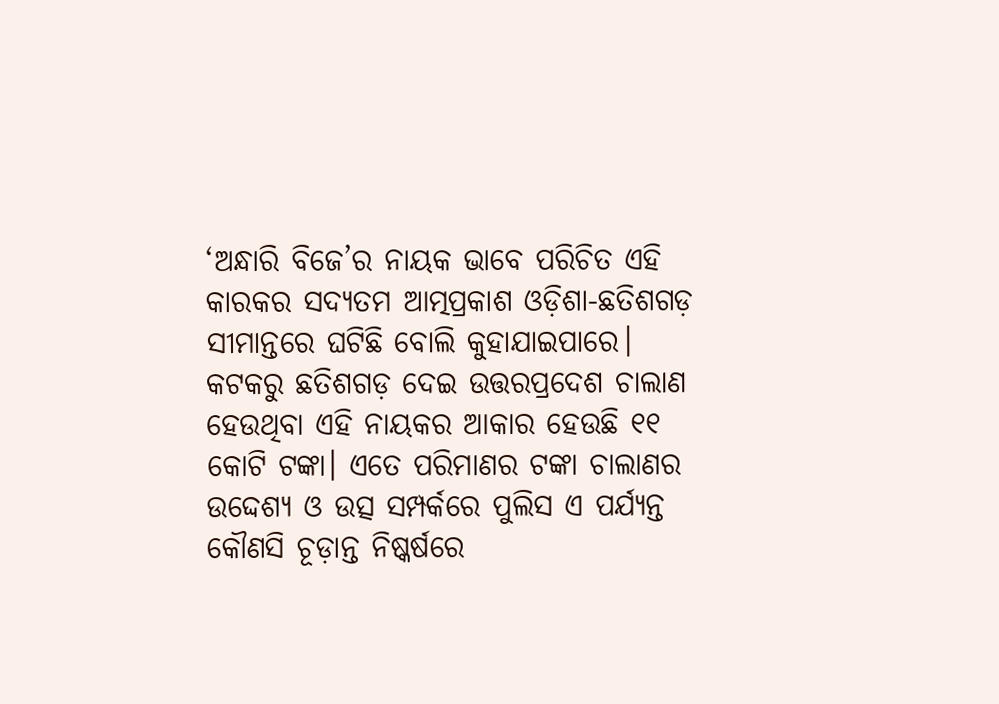‘ଅନ୍ଧାରି ବିଜେ’ର ନାୟକ ଭାବେ ପରିଚିତ ଏହି କାରକର ସଦ୍ୟତମ ଆତ୍ମପ୍ରକାଶ ଓଡ଼ିଶା-ଛତିଶଗଡ଼ ସୀମାନ୍ତରେ ଘଟିଛି ବୋଲି କୁହାଯାଇପାରେ। କଟକରୁ ଛତିଶଗଡ଼ ଦେଇ ଉତ୍ତରପ୍ରଦେଶ ଚାଲାଣ ହେଉଥିବା ଏହି ନାୟକର ଆକାର ହେଉଛି ୧୧ କୋଟି ଟଙ୍କା। ଏତେ ପରିମାଣର ଟଙ୍କା ଚାଲାଣର ଉଦ୍ଦେଶ୍ୟ ଓ ଉତ୍ସ ସମ୍ପର୍କରେ ପୁଲିସ ଏ ପର୍ଯ୍ୟନ୍ତ କୌଣସି ଚୂଡ଼ାନ୍ତ ନିଷ୍କର୍ଷରେ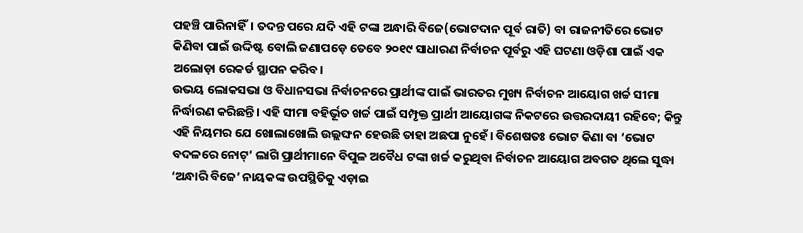ପହଞ୍ଚି ପାରିନାହିଁ। ତଦନ୍ତ ପରେ ଯଦି ଏହି ଟଙ୍କା ଅନ୍ଧାରି ବିଜେ(ଭୋଟଦାନ ପୂର୍ବ ରାତି) ବା ରାଜନୀତିରେ ଭୋଟ କିଣିବା ପାଇଁ ଉଦ୍ଦିଷ୍ଟ ବୋଲି ଜଣାପଡ଼େ ତେବେ ୨୦୧୯ ସାଧାରଣ ନିର୍ବାଚନ ପୂର୍ବରୁ ଏହି ଘଟଣା ଓଡ଼ିଶା ପାଇଁ ଏକ ଅଲୋଡ଼ା ରେକର୍ଡ ସ୍ଥାପନ କରିବ।
ଉଭୟ ଲୋକସଭା ଓ ବିଧାନସଭା ନିର୍ବାଚନରେ ପ୍ରାର୍ଥୀଙ୍କ ପାଇଁ ଭାରତର ମୁଖ୍ୟ ନିର୍ବାଚନ ଆୟୋଗ ଖର୍ଚ୍ଚ ସୀମା ନିର୍ଦ୍ଧାରଣ କରିଛନ୍ତି। ଏହି ସୀମା ବହିର୍ଭୂତ ଖର୍ଚ୍ଚ ପାଇଁ ସମ୍ପୃକ୍ତ ପ୍ରାର୍ଥୀ ଆୟୋଗଙ୍କ ନିକଟରେ ଉତ୍ତରଦାୟୀ ରହିବେ; କିନ୍ତୁ ଏହି ନିୟମର ଯେ ଖୋଲାଖୋଲି ଉଲ୍ଲଙ୍ଘନ ହେଉଛି ତାହା ଅଛପା ନୁହେଁ। ବିଶେଷତଃ ଭୋଟ କିଣା ବା ‘ଭୋଟ ବଦଳରେ ନୋଟ୍‌’ ଲାଗି ପ୍ରାର୍ଥୀମାନେ ବିପୁଳ ଅବୈଧ ଟଙ୍କା ଖର୍ଚ୍ଚ କରୁଥିବା ନିର୍ବାଚନ ଆୟୋଗ ଅବଗତ ଥିଲେ ସୁଦ୍ଧା ‘ଅନ୍ଧାରି ବିଜେ’ ନାୟକଙ୍କ ଉପସ୍ଥିତିକୁ ଏଡ଼ାଇ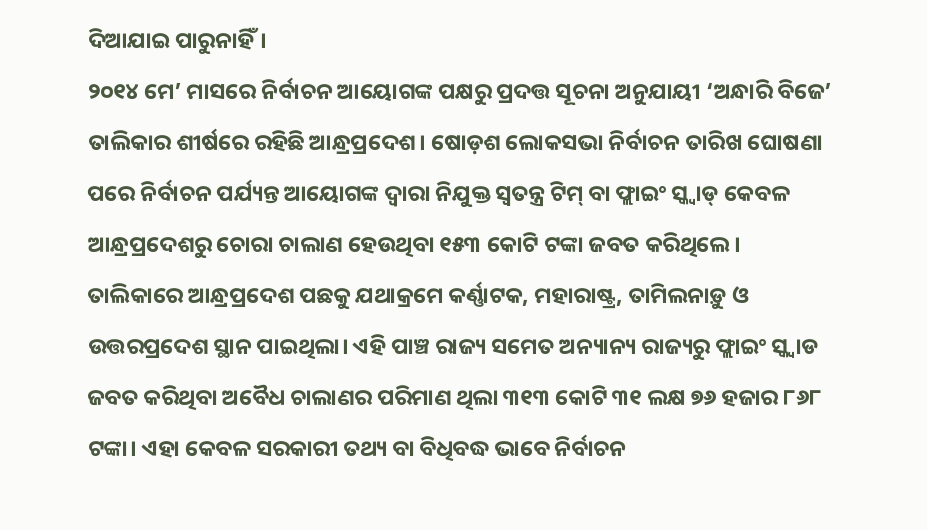ଦିଆଯାଇ ପାରୁନାହିଁ।
୨୦୧୪ ମେ’ ମାସରେ ନିର୍ବାଚନ ଆୟୋଗଙ୍କ ପକ୍ଷରୁ ପ୍ରଦତ୍ତ ସୂଚନା ଅନୁଯାୟୀ ‘ଅନ୍ଧାରି ବିଜେ’ ତାଲିକାର ଶୀର୍ଷରେ ରହିଛି ଆନ୍ଧ୍ରପ୍ରଦେଶ। ଷୋଡ଼ଶ ଲୋକସଭା ନିର୍ବାଚନ ତାରିଖ ଘୋଷଣା ପରେ ନିର୍ବାଚନ ପର୍ଯ୍ୟନ୍ତ ଆୟୋଗଙ୍କ ଦ୍ୱାରା ନିଯୁକ୍ତ ସ୍ୱତନ୍ତ୍ର ଟିମ୍‌ ବା ଫ୍ଲାଇଂ ସ୍କ୍ୱାଡ୍‌ କେବଳ ଆନ୍ଧ୍ରପ୍ରଦେଶରୁ ଚୋରା ଚାଲାଣ ହେଉଥିବା ୧୫୩ କୋଟି ଟଙ୍କା ଜବତ କରିଥିଲେ। ତାଲିକାରେ ଆନ୍ଧ୍ରପ୍ରଦେଶ ପଛକୁ ଯଥାକ୍ରମେ କର୍ଣ୍ଣାଟକ, ମହାରାଷ୍ଟ୍ର, ତାମିଲନାଡ଼ୁ ଓ ଉତ୍ତରପ୍ରଦେଶ ସ୍ଥାନ ପାଇଥିଲା। ଏହି ପାଞ୍ଚ ରାଜ୍ୟ ସମେତ ଅନ୍ୟାନ୍ୟ ରାଜ୍ୟରୁ ଫ୍ଲାଇଂ ସ୍କ୍ୱାଡ ଜବତ କରିଥିବା ଅବୈଧ ଚାଲାଣର ପରିମାଣ ଥିଲା ୩୧୩ କୋଟି ୩୧ ଲକ୍ଷ ୭୬ ହଜାର ୮୬୮ ଟଙ୍କା। ଏହା କେବଳ ସରକାରୀ ତଥ୍ୟ ବା ବିଧିବଦ୍ଧ ଭାବେ ନିର୍ବାଚନ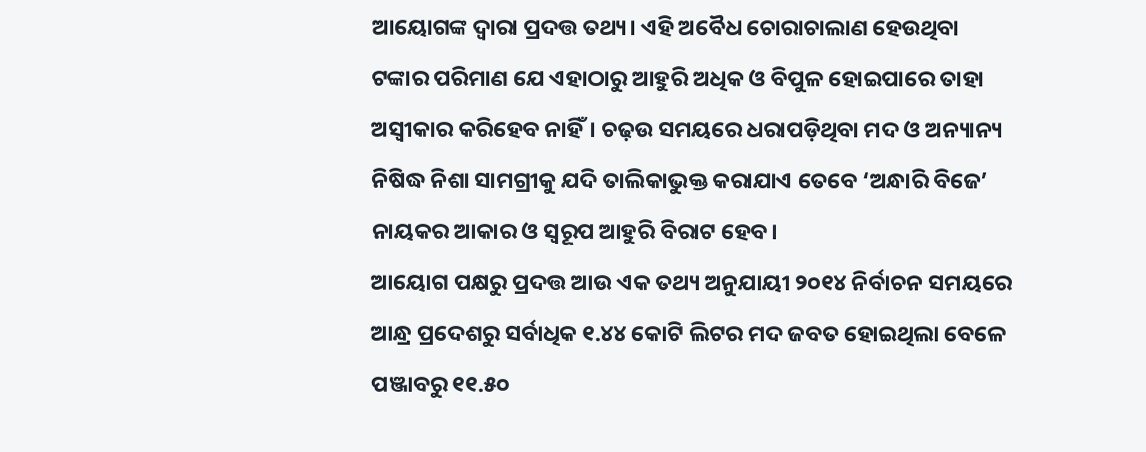ଆୟୋଗଙ୍କ ଦ୍ୱାରା ପ୍ରଦତ୍ତ ତଥ୍ୟ। ଏହି ଅବୈଧ ଚୋରାଚାଲାଣ ହେଉଥିବା ଟଙ୍କାର ପରିମାଣ ଯେ ଏହାଠାରୁ ଆହୁରି ଅଧିକ ଓ ବିପୁଳ ହୋଇପାରେ ତାହା ଅସ୍ୱୀକାର କରିହେବ ନାହିଁ। ଚଢ଼ଉ ସମୟରେ ଧରାପଡ଼ିଥିବା ମଦ ଓ ଅନ୍ୟାନ୍ୟ ନିଷିଦ୍ଧ ନିଶା ସାମଗ୍ରୀକୁ ଯଦି ତାଲିକାଭୁକ୍ତ କରାଯାଏ ତେବେ ‘ଅନ୍ଧାରି ବିଜେ’ ନାୟକର ଆକାର ଓ ସ୍ୱରୂପ ଆହୁରି ବିରାଟ ହେବ।
ଆୟୋଗ ପକ୍ଷରୁ ପ୍ରଦତ୍ତ ଆଉ ଏକ ତଥ୍ୟ ଅନୁଯାୟୀ ୨୦୧୪ ନିର୍ବାଚନ ସମୟରେ ଆନ୍ଧ୍ର ପ୍ରଦେଶରୁ ସର୍ବାଧିକ ୧.୪୪ କୋଟି ଲିଟର ମଦ ଜବତ ହୋଇଥିଲା ବେଳେ ପଞ୍ଜାବରୁ ୧୧.୫୦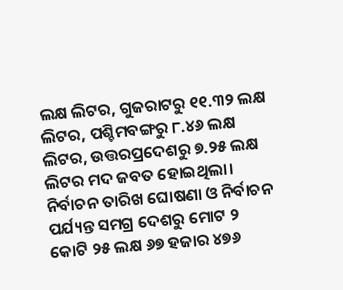ଲକ୍ଷ ଲିଟର, ଗୁଜରାଟରୁ ୧୧.୩୨ ଲକ୍ଷ ଲିଟର, ପଶ୍ଚିମବଙ୍ଗରୁ ୮.୪୬ ଲକ୍ଷ ଲିଟର, ଉତ୍ତରପ୍ରଦେଶରୁ ୭.୨୫ ଲକ୍ଷ ଲିଟର ମଦ ଜବତ ହୋଇଥିଲା। ନିର୍ବାଚନ ତାରିଖ ଘୋଷଣା ଓ ନିର୍ବାଚନ ପର୍ଯ୍ୟନ୍ତ ସମଗ୍ର ଦେଶରୁ ମୋଟ ୨ କୋଟି ୨୫ ଲକ୍ଷ ୬୭ ହଜାର ୪୭୬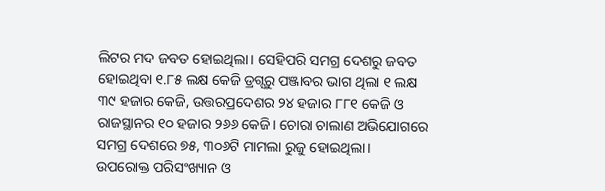ଲିଟର ମଦ ଜବତ ହୋଇଥିଲା। ସେହିପରି ସମଗ୍ର ଦେଶରୁ ଜବତ ହୋଇଥିବା ୧.୮୫ ଲକ୍ଷ କେଜି ଡ୍ରଗ୍ସରୁ ପଞ୍ଜାବର ଭାଗ ଥିଲା ୧ ଲକ୍ଷ ୩୯ ହଜାର କେଜି, ଉତ୍ତରପ୍ରଦେଶର ୨୪ ହଜାର ୮୮୧ କେଜି ଓ ରାଜସ୍ଥାନର ୧୦ ହଜାର ୨୬୬ କେଜି। ଚୋରା ଚାଲାଣ ଅଭିଯୋଗରେ ସମଗ୍ର ଦେଶରେ ୭୫, ୩୦୬ଟି ମାମଲା ରୁଜୁ ହୋଇଥିଲା।
ଉପରୋକ୍ତ ପରିସଂଖ୍ୟାନ ଓ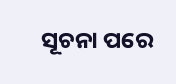ସୂଚନା ପରେ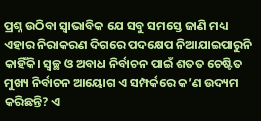ପ୍ରଶ୍ନ ଉଠିବା ସ୍ୱାଭାବିକ ଯେ ସବୁ ସମସ୍ତେ ଜାଣି ମଧ୍ୟ ଏହାର ନିରାକରଣ ଦିଗରେ ପଦକ୍ଷେପ ନିଆଯାଇପାରୁନି କାହିଁକି। ସ୍ୱଚ୍ଛ ଓ ଅବାଧ ନିର୍ବାଚନ ପାଇଁ ଶତତ ଚେଷ୍ଟିତ ମୁଖ୍ୟ ନିର୍ବାଚନ ଆୟୋଗ ଏ ସମ୍ପର୍କରେ କ’ଣ ଉଦ୍ୟମ କରିଛନ୍ତି? ଏ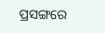ପ୍ରସଙ୍ଗରେ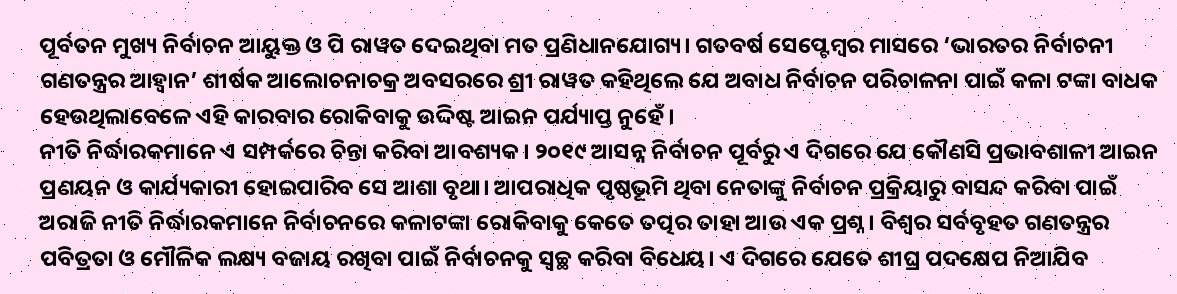ପୂର୍ବତନ ମୁଖ୍ୟ ନିର୍ବାଚନ ଆୟୁକ୍ତ ଓ ପି ରାୱତ ଦେଇଥିବା ମତ ପ୍ରଣିଧାନଯୋଗ୍ୟ। ଗତବର୍ଷ ସେପ୍ଟେମ୍ବର ମାସରେ ‘ଭାରତର ନିର୍ବାଚନୀ ଗଣତନ୍ତ୍ରର ଆହ୍ୱାନ’ ଶୀର୍ଷକ ଆଲୋଚନାଚକ୍ର ଅବସରରେ ଶ୍ରୀ ରାୱତ କହିଥିଲେ ଯେ ଅବାଧ ନିର୍ବାଚନ ପରିଚାଳନା ପାଇଁ କଳା ଟଙ୍କା ବାଧକ ହେଉଥିଲାବେଳେ ଏହି କାରବାର ରୋକିବାକୁ ଉଦ୍ଦିଷ୍ଟ ଆଇନ ପର୍ଯ୍ୟାପ୍ତ ନୁହେଁ।
ନୀତି ନିର୍ଦ୍ଧାରକମାନେ ଏ ସମ୍ପର୍କରେ ଚିନ୍ତା କରିବା ଆବଶ୍ୟକ। ୨୦୧୯ ଆସନ୍ନ ନିର୍ବାଚନ ପୂର୍ବରୁ ଏ ଦିଗରେ ଯେ କୌଣସି ପ୍ରଭାବଶାଳୀ ଆଇନ ପ୍ରଣୟନ ଓ କାର୍ଯ୍ୟକାରୀ ହୋଇପାରିବ ସେ ଆଶା ବୃଥା। ଆପରାଧିକ ପୃଷ୍ଠଭୂମି ଥିବା ନେତାଙ୍କୁ ନିର୍ବାଚନ ପ୍ରକ୍ରିୟାରୁ ବାସନ୍ଦ କରିବା ପାଇଁ ଅରାଜି ନୀତି ନିର୍ଦ୍ଧାରକମାନେ ନିର୍ବାଚନରେ କଳାଟଙ୍କା ରୋକିବାକୁ କେତେ ତତ୍ପର ତାହା ଆଉ ଏକ ପ୍ରଶ୍ନ। ବିଶ୍ୱର ସର୍ବବୃହତ ଗଣତନ୍ତ୍ରର ପବିତ୍ରତା ଓ ମୌଳିକ ଲକ୍ଷ୍ୟ ବଜାୟ ରଖିବା ପାଇଁ ନିର୍ବାଚନକୁ ସ୍ୱଚ୍ଛ କରିବା ବିଧେୟ। ଏ ଦିଗରେ ଯେତେ ଶୀଘ୍ର ପଦକ୍ଷେପ ନିଆଯିବ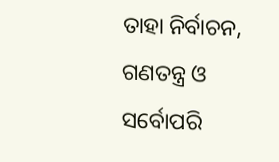ତାହା ନିର୍ବାଚନ, ଗଣତନ୍ତ୍ର ଓ ସର୍ବୋପରି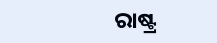ରାଷ୍ଟ୍ର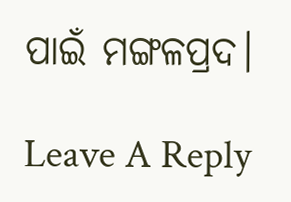ପାଇଁ ମଙ୍ଗଳପ୍ରଦ।

Leave A Reply